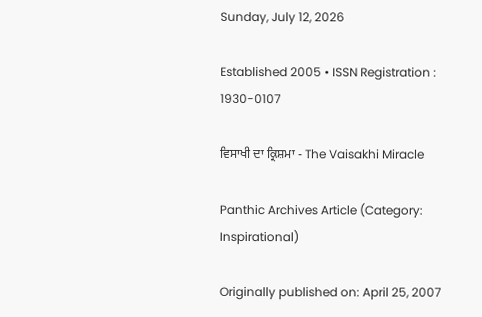Sunday, July 12, 2026

Established 2005 • ISSN Registration : 1930-0107

ਵਿਸਾਖੀ ਦਾ ਕ੍ਰਿਸ਼ਮਾ - The Vaisakhi Miracle

Panthic Archives Article (Category: Inspirational)

Originally published on: April 25, 2007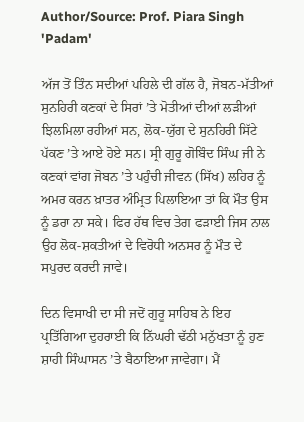Author/Source: Prof. Piara Singh 'Padam'

ਅੱਜ ਤੋਂ ਤਿੰਨ ਸਦੀਆਂ ਪਹਿਲੇ ਦੀ ਗੱਲ ਹੈ, ਜੋਬਨ-ਮੱਤੀਆਂ ਸੁਨਹਿਰੀ ਕਣਕਾਂ ਦੇ ਸਿਰਾਂ ’ਤੇ ਮੋਤੀਆਂ ਦੀਆਂ ਲੜੀਆਂ ਝਿਲਮਿਲਾ ਰਹੀਆਂ ਸਨ, ਲੋਕ-ਯੁੱਗ ਦੇ ਸੁਨਹਿਰੀ ਸਿੱਟੇ ਪੱਕਣ ’ਤੇ ਆਏ ਹੋਏ ਸਨ। ਸ੍ਰੀ ਗੁਰੂ ਗੋਬਿੰਦ ਸਿੰਘ ਜੀ ਨੇ ਕਣਕਾਂ ਵਾਂਗ ਜੋਬਨ ’ਤੇ ਪਹੁੰਚੀ ਜੀਵਨ (ਸਿੱਖ) ਲਹਿਰ ਨੂੰ ਅਮਰ ਕਰਨ ਖ਼ਾਤਰ ਅੰਮ੍ਰਿਤ ਪਿਲਾਇਆ ਤਾਂ ਕਿ ਮੌਤ ਉਸ ਨੂੰ ਡਰਾ ਨਾ ਸਕੇ। ਫਿਰ ਹੱਥ ਵਿਚ ਤੇਗ ਫੜਾਈ ਜਿਸ ਨਾਲ ਉਹ ਲੋਕ-ਸ਼ਕਤੀਆਂ ਦੇ ਵਿਰੋਧੀ ਅਨਸਰ ਨੂੰ ਮੌਤ ਦੇ ਸਪੁਰਦ ਕਰਦੀ ਜਾਵੇ।

ਦਿਨ ਵਿਸਾਖੀ ਦਾ ਸੀ ਜਦੋਂ ਗੁਰੂ ਸਾਹਿਬ ਨੇ ਇਹ ਪ੍ਰਤਿੱਗਿਆ ਦੁਹਰਾਈ ਕਿ ਨਿੱਘਰੀ ਢੱਠੀ ਮਨੁੱਖਤਾ ਨੂੰ ਹੁਣ ਸ਼ਾਹੀ ਸਿੰਘਾਸਨ ’ਤੇ ਬੈਠਾਇਆ ਜਾਵੇਗਾ। ਮੈਂ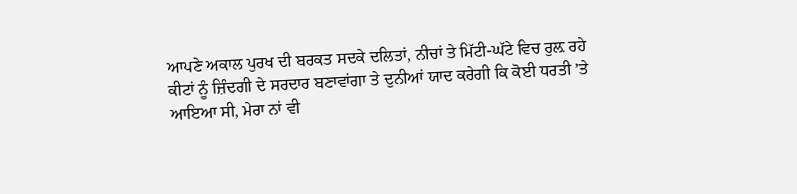ਆਪਣੇ ਅਕਾਲ ਪੁਰਖ ਦੀ ਬਰਕਤ ਸਦਕੇ ਦਲਿਤਾਂ, ਨੀਚਾਂ ਤੇ ਮਿੱਟੀ-ਘੱਟੇ ਵਿਚ ਰੁਲ਼ ਰਹੇ ਕੀਟਾਂ ਨੂੰ ਜ਼ਿੰਦਗੀ ਦੇ ਸਰਦਾਰ ਬਣਾਵਾਂਗਾ ਤੇ ਦੁਨੀਆਂ ਯਾਦ ਕਰੇਗੀ ਕਿ ਕੋਈ ਧਰਤੀ ’ਤੇ ਆਇਆ ਸੀ, ਮੇਰਾ ਨਾਂ ਵੀ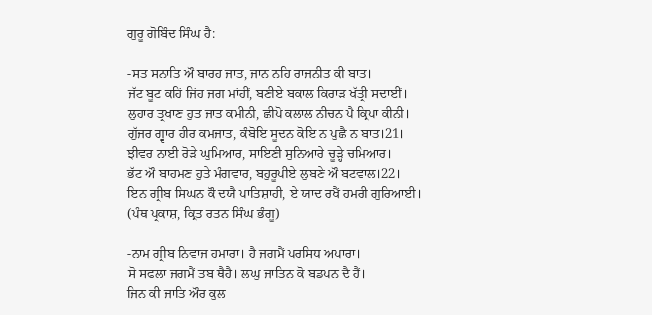ਗੁਰੂ ਗੋਬਿੰਦ ਸਿੰਘ ਹੈ:

-ਸਤ ਸਨਾਤਿ ਔ ਬਾਰਹ ਜਾਤ, ਜਾਨ ਨਹਿ ਰਾਜਨੀਤ ਕੀ ਬਾਤ।
ਜੱਟ ਬੂਟ ਕਹਿਂ ਜਿਂਹ ਜਗ ਮਾਂਹੀਂ, ਬਣੀਏ ਬਕਾਲ ਕਿਰਾੜ ਖੱਤ੍ਰੀ ਸਦਾਈਂ।
ਲੁਹਾਰ ਤ੍ਰਖਾਣ ਹੁਤ ਜਾਤ ਕਮੀਨੀ, ਛੀਪੋ ਕਲਾਲ ਨੀਚਨ ਪੈ ਕ੍ਰਿਪਾ ਕੀਨੀ।
ਗੁੱਜਰ ਗ੍ਵਾਰ ਹੀਰ ਕਮਜਾਤ, ਕੰਬੋਇ ਸੂਦਨ ਕੋਇ ਨ ਪੁਛੈ ਨ ਬਾਤ।21।
ਝੀਵਰ ਨਾਈ ਰੋੜੇ ਘੁਮਿਆਰ, ਸਾਇਣੀ ਸੁਨਿਆਰੇ ਚੂੜ੍ਹੇ ਚਮਿਆਰ।
ਭੱਟ ਔ ਬਾਹਮਣ ਹੁਤੇ ਮੰਗਵਾਰ, ਬਹੁਰੂਪੀਏ ਲੁਬਣੇ ਔ ਬਟਵਾਲ।22।
ਇਨ ਗ੍ਰੀਬ ਸਿਘਨ ਕੌ ਦਯੈ ਪਾਤਿਸ਼ਾਹੀ, ਏ ਯਾਦ ਰਖੈਂ ਹਮਰੀ ਗੁਰਿਆਈ।
(ਪੰਥ ਪ੍ਰਕਾਸ਼, ਕ੍ਰਿਤ ਰਤਨ ਸਿੰਘ ਭੰਗੂ)

-ਨਾਮ ਗ੍ਰੀਬ ਨਿਵਾਜ ਹਮਾਰਾ। ਹੈ ਜਗਮੈਂ ਪਰਸਿਧ ਅਪਾਰਾ।
ਸੋ ਸਫਲਾ ਜਗਮੈਂ ਤਬ ਥੈਹੈ। ਲਘੁ ਜਾਤਿਨ ਕੋ ਬਡਪਨ ਦੈ ਹੈਂ।
ਜਿਨ ਕੀ ਜਾਤਿ ਔਰ ਕੁਲ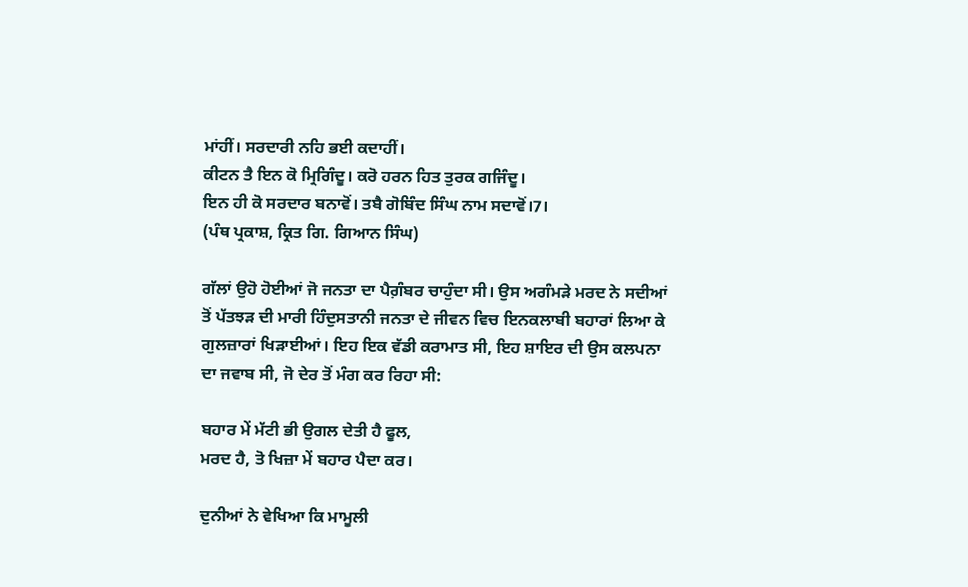ਮਾਂਹੀਂ। ਸਰਦਾਰੀ ਨਹਿ ਭਈ ਕਦਾਹੀਂ।
ਕੀਟਨ ਤੈ ਇਨ ਕੋ ਮ੍ਰਿਗਿੰਦੂ। ਕਰੋ ਹਰਨ ਹਿਤ ਤੁਰਕ ਗਜਿੰਦੂ।
ਇਨ ਹੀ ਕੋ ਸਰਦਾਰ ਬਨਾਵੋਂ। ਤਬੈ ਗੋਬਿੰਦ ਸਿੰਘ ਨਾਮ ਸਦਾਵੋਂ।7।
(ਪੰਥ ਪ੍ਰਕਾਸ਼, ਕ੍ਰਿਤ ਗਿ. ਗਿਆਨ ਸਿੰਘ)

ਗੱਲਾਂ ਉਹੋ ਹੋਈਆਂ ਜੋ ਜਨਤਾ ਦਾ ਪੈਗ਼ੰਬਰ ਚਾਹੁੰਦਾ ਸੀ। ਉਸ ਅਗੰਮੜੇ ਮਰਦ ਨੇ ਸਦੀਆਂ ਤੋਂ ਪੱਤਝੜ ਦੀ ਮਾਰੀ ਹਿੰਦੁਸਤਾਨੀ ਜਨਤਾ ਦੇ ਜੀਵਨ ਵਿਚ ਇਨਕਲਾਬੀ ਬਹਾਰਾਂ ਲਿਆ ਕੇ ਗੁਲਜ਼ਾਰਾਂ ਖਿੜਾਈਆਂ। ਇਹ ਇਕ ਵੱਡੀ ਕਰਾਮਾਤ ਸੀ, ਇਹ ਸ਼ਾਇਰ ਦੀ ਉਸ ਕਲਪਨਾ ਦਾ ਜਵਾਬ ਸੀ, ਜੋ ਦੇਰ ਤੋਂ ਮੰਗ ਕਰ ਰਿਹਾ ਸੀ:

ਬਹਾਰ ਮੇਂ ਮੱਟੀ ਭੀ ਉਗਲ ਦੇਤੀ ਹੈ ਫੂਲ,
ਮਰਦ ਹੈ, ਤੋ ਖਿਜ਼ਾ ਮੇਂ ਬਹਾਰ ਪੈਦਾ ਕਰ।

ਦੁਨੀਆਂ ਨੇ ਵੇਖਿਆ ਕਿ ਮਾਮੂਲੀ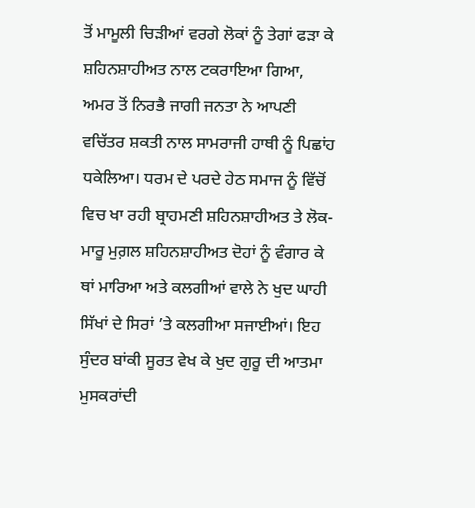ਤੋਂ ਮਾਮੂਲੀ ਚਿੜੀਆਂ ਵਰਗੇ ਲੋਕਾਂ ਨੂੰ ਤੇਗਾਂ ਫੜਾ ਕੇ ਸ਼ਹਿਨਸ਼ਾਹੀਅਤ ਨਾਲ ਟਕਰਾਇਆ ਗਿਆ, ਅਮਰ ਤੋਂ ਨਿਰਭੈ ਜਾਗੀ ਜਨਤਾ ਨੇ ਆਪਣੀ ਵਚਿੱਤਰ ਸ਼ਕਤੀ ਨਾਲ ਸਾਮਰਾਜੀ ਹਾਥੀ ਨੂੰ ਪਿਛਾਂਹ ਧਕੇਲਿਆ। ਧਰਮ ਦੇ ਪਰਦੇ ਹੇਠ ਸਮਾਜ ਨੂੰ ਵਿੱਚੋਂ ਵਿਚ ਖਾ ਰਹੀ ਬ੍ਰਾਹਮਣੀ ਸ਼ਹਿਨਸ਼ਾਹੀਅਤ ਤੇ ਲੋਕ-ਮਾਰੂ ਮੁਗ਼ਲ ਸ਼ਹਿਨਸ਼ਾਹੀਅਤ ਦੋਹਾਂ ਨੂੰ ਵੰਗਾਰ ਕੇ ਥਾਂ ਮਾਰਿਆ ਅਤੇ ਕਲਗੀਆਂ ਵਾਲੇ ਨੇ ਖੁਦ ਘਾਹੀ ਸਿੱਖਾਂ ਦੇ ਸਿਰਾਂ ’ਤੇ ਕਲਗੀਆ ਸਜਾਈਆਂ। ਇਹ ਸੁੰਦਰ ਬਾਂਕੀ ਸੂਰਤ ਵੇਖ ਕੇ ਖੁਦ ਗੁਰੂ ਦੀ ਆਤਮਾ ਮੁਸਕਰਾਂਦੀ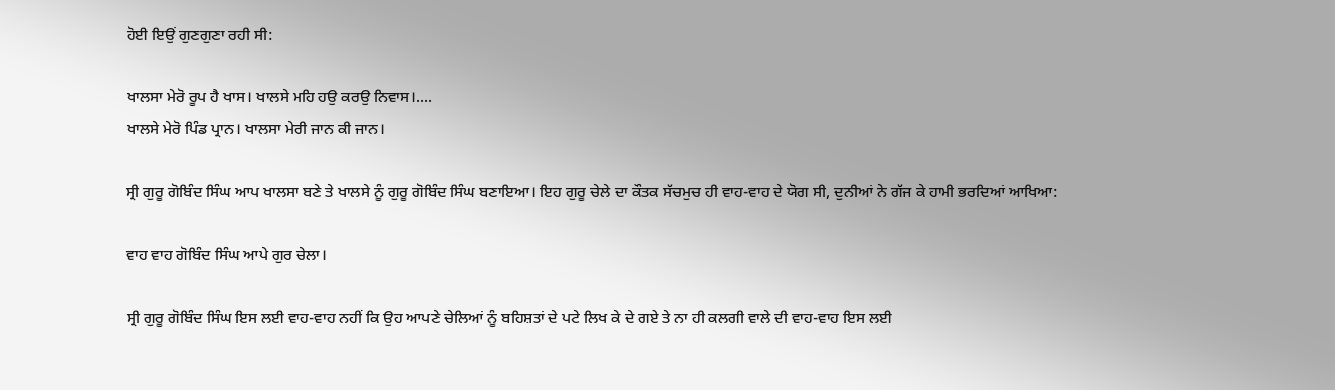ਹੋਈ ਇਉਂ ਗੁਣਗੁਣਾ ਰਹੀ ਸੀ:

ਖਾਲਸਾ ਮੇਰੋ ਰੂਪ ਹੈ ਖਾਸ। ਖਾਲਸੇ ਮਹਿ ਹਉ ਕਰਉ ਨਿਵਾਸ।....
ਖਾਲਸੇ ਮੇਰੋ ਪਿੰਡ ਪ੍ਰਾਨ। ਖਾਲਸਾ ਮੇਰੀ ਜਾਨ ਕੀ ਜਾਨ।

ਸ੍ਰੀ ਗੁਰੂ ਗੋਬਿੰਦ ਸਿੰਘ ਆਪ ਖਾਲਸਾ ਬਣੇ ਤੇ ਖਾਲਸੇ ਨੂੰ ਗੁਰੂ ਗੋਬਿੰਦ ਸਿੰਘ ਬਣਾਇਆ। ਇਹ ਗੁਰੂ ਚੇਲੇ ਦਾ ਕੌਤਕ ਸੱਚਮੁਚ ਹੀ ਵਾਹ-ਵਾਹ ਦੇ ਯੋਗ ਸੀ, ਦੁਨੀਆਂ ਨੇ ਗੱਜ ਕੇ ਹਾਮੀ ਭਰਦਿਆਂ ਆਖਿਆ:

ਵਾਹ ਵਾਹ ਗੋਬਿੰਦ ਸਿੰਘ ਆਪੇ ਗੁਰ ਚੇਲਾ।

ਸ੍ਰੀ ਗੁਰੂ ਗੋਬਿੰਦ ਸਿੰਘ ਇਸ ਲਈ ਵਾਹ-ਵਾਹ ਨਹੀਂ ਕਿ ਉਹ ਆਪਣੇ ਚੇਲਿਆਂ ਨੂੰ ਬਹਿਸ਼ਤਾਂ ਦੇ ਪਟੇ ਲਿਖ ਕੇ ਦੇ ਗਏ ਤੇ ਨਾ ਹੀ ਕਲਗੀ ਵਾਲੇ ਦੀ ਵਾਹ-ਵਾਹ ਇਸ ਲਈ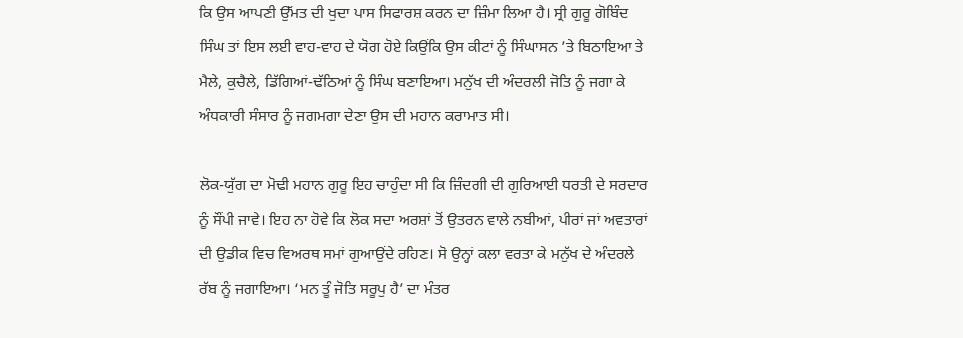ਕਿ ਉਸ ਆਪਣੀ ਉੱਮਤ ਦੀ ਖੁਦਾ ਪਾਸ ਸਿਫਾਰਸ਼ ਕਰਨ ਦਾ ਜ਼ਿੰਮਾ ਲਿਆ ਹੈ। ਸ੍ਰੀ ਗੁਰੂ ਗੋਬਿੰਦ ਸਿੰਘ ਤਾਂ ਇਸ ਲਈ ਵਾਹ-ਵਾਹ ਦੇ ਯੋਗ ਹੋਏ ਕਿਉਂਕਿ ਉਸ ਕੀਟਾਂ ਨੂੰ ਸਿੰਘਾਸਨ ’ਤੇ ਬਿਠਾਇਆ ਤੇ ਮੈਲੇ, ਕੁਚੈਲੇ, ਡਿੱਗਿਆਂ-ਢੱਠਿਆਂ ਨੂੰ ਸਿੰਘ ਬਣਾਇਆ। ਮਨੁੱਖ ਦੀ ਅੰਦਰਲੀ ਜੋਤਿ ਨੂੰ ਜਗਾ ਕੇ ਅੰਧਕਾਰੀ ਸੰਸਾਰ ਨੂੰ ਜਗਮਗਾ ਦੇਣਾ ਉਸ ਦੀ ਮਹਾਨ ਕਰਾਮਾਤ ਸੀ।

ਲੋਕ-ਯੁੱਗ ਦਾ ਮੋਢੀ ਮਹਾਨ ਗੁਰੂ ਇਹ ਚਾਹੁੰਦਾ ਸੀ ਕਿ ਜ਼ਿੰਦਗੀ ਦੀ ਗੁਰਿਆਈ ਧਰਤੀ ਦੇ ਸਰਦਾਰ ਨੂੰ ਸੌਂਪੀ ਜਾਵੇ। ਇਹ ਨਾ ਹੋਵੇ ਕਿ ਲੋਕ ਸਦਾ ਅਰਸ਼ਾਂ ਤੋਂ ਉਤਰਨ ਵਾਲੇ ਨਬੀਆਂ, ਪੀਰਾਂ ਜਾਂ ਅਵਤਾਰਾਂ ਦੀ ਉਡੀਕ ਵਿਚ ਵਿਅਰਥ ਸਮਾਂ ਗੁਆਉਂਦੇ ਰਹਿਣ। ਸੋ ਉਨ੍ਹਾਂ ਕਲਾ ਵਰਤਾ ਕੇ ਮਨੁੱਖ ਦੇ ਅੰਦਰਲੇ ਰੱਬ ਨੂੰ ਜਗਾਇਆ। ‘ਮਨ ਤੂੰ ਜੋਤਿ ਸਰੂਪੁ ਹੈ’ ਦਾ ਮੰਤਰ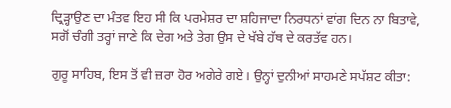ਦ੍ਰਿੜ੍ਹਾਉਣ ਦਾ ਮੰਤਵ ਇਹ ਸੀ ਕਿ ਪਰਮੇਸ਼ਰ ਦਾ ਸ਼ਹਿਜਾਦਾ ਨਿਰਧਨਾਂ ਵਾਂਗ ਦਿਨ ਨਾ ਬਿਤਾਵੇ, ਸਗੋਂ ਚੰਗੀ ਤਰ੍ਹਾਂ ਜਾਣੇ ਕਿ ਦੇਗ ਅਤੇ ਤੇਗ ਉਸ ਦੇ ਖੱਬੇ ਹੱਥ ਦੇ ਕਰਤੱਵ ਹਨ।

ਗੁਰੂ ਸਾਹਿਬ, ਇਸ ਤੋਂ ਵੀ ਜ਼ਰਾ ਹੋਰ ਅਗੇਰੇ ਗਏ। ਉਨ੍ਹਾਂ ਦੁਨੀਆਂ ਸਾਹਮਣੇ ਸਪੱਸ਼ਟ ਕੀਤਾ: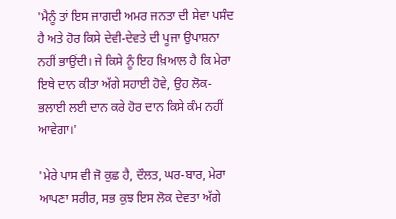'ਮੈਨੂੰ ਤਾਂ ਇਸ ਜਾਗਦੀ ਅਮਰ ਜਨਤਾ ਦੀ ਸੇਵਾ ਪਸੰਦ ਹੈ ਅਤੇ ਹੋਰ ਕਿਸੇ ਦੇਵੀ-ਦੇਵਤੇ ਦੀ ਪੂਜਾ ਉਪਾਸ਼ਨਾ ਨਹੀਂ ਭਾਉਂਦੀ। ਜੇ ਕਿਸੇ ਨੂੰ ਇਹ ਖ਼ਿਆਲ ਹੈ ਕਿ ਮੇਰਾ ਇਥੇ ਦਾਨ ਕੀਤਾ ਅੱਗੇ ਸਹਾਈ ਹੋਵੇ, ਉਹ ਲੋਕ-ਭਲਾਈ ਲਈ ਦਾਨ ਕਰੇ ਹੋਰ ਦਾਨ ਕਿਸੇ ਕੰਮ ਨਹੀਂ ਆਵੇਗਾ।'

'ਮੇਰੇ ਪਾਸ ਵੀ ਜੋ ਕੁਛ ਹੈ, ਦੌਲਤ, ਘਰ-ਬਾਰ, ਮੇਰਾ ਆਪਣਾ ਸਰੀਰ, ਸਭ ਕੁਝ ਇਸ ਲੋਕ ਦੇਵਤਾ ਅੱਗੇ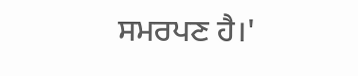ਸਮਰਪਣ ਹੈ।'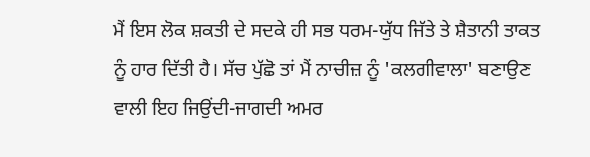ਮੈਂ ਇਸ ਲੋਕ ਸ਼ਕਤੀ ਦੇ ਸਦਕੇ ਹੀ ਸਭ ਧਰਮ-ਯੁੱਧ ਜਿੱਤੇ ਤੇ ਸ਼ੈਤਾਨੀ ਤਾਕਤ ਨੂੰ ਹਾਰ ਦਿੱਤੀ ਹੈ। ਸੱਚ ਪੁੱਛੋ ਤਾਂ ਮੈਂ ਨਾਚੀਜ਼ ਨੂੰ 'ਕਲਗੀਵਾਲਾ' ਬਣਾਉਣ ਵਾਲੀ ਇਹ ਜਿਉਂਦੀ-ਜਾਗਦੀ ਅਮਰ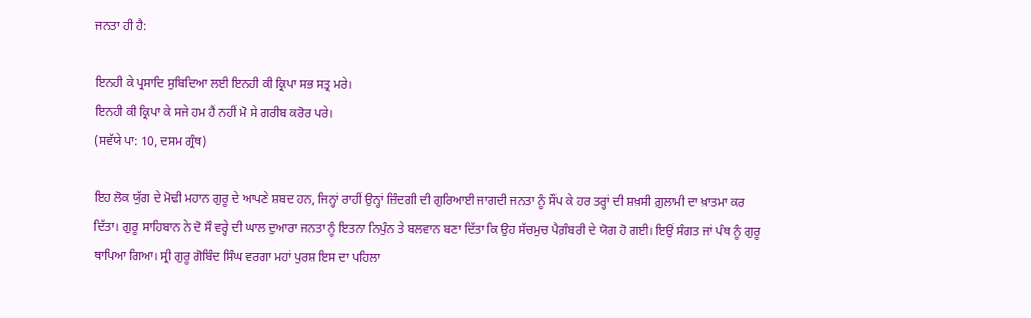ਜਨਤਾ ਹੀ ਹੈ:

ਇਨਹੀ ਕੇ ਪ੍ਰਸਾਦਿ ਸੁਬਿਦਿਆ ਲਈ ਇਨਹੀ ਕੀ ਕ੍ਰਿਪਾ ਸਭ ਸਤ੍ਰ ਮਰੇ।
ਇਨਹੀ ਕੀ ਕ੍ਰਿਪਾ ਕੇ ਸਜੇ ਹਮ ਹੈਂ ਨਹੀਂ ਮੋ ਸੇ ਗਰੀਬ ਕਰੋਰ ਪਰੇ।
(ਸਵੱਯੇ ਪਾ: 10, ਦਸਮ ਗ੍ਰੰਥ)

ਇਹ ਲੋਕ ਯੁੱਗ ਦੇ ਮੋਢੀ ਮਹਾਨ ਗੁਰੂ ਦੇ ਆਪਣੇ ਸ਼ਬਦ ਹਨ, ਜਿਨ੍ਹਾਂ ਰਾਹੀਂ ਉਨ੍ਹਾਂ ਜ਼ਿੰਦਗੀ ਦੀ ਗੁਰਿਆਈ ਜਾਗਦੀ ਜਨਤਾ ਨੂੰ ਸੌਂਪ ਕੇ ਹਰ ਤਰ੍ਹਾਂ ਦੀ ਸ਼ਖ਼ਸੀ ਗ਼ੁਲਾਮੀ ਦਾ ਖ਼ਾਤਮਾ ਕਰ ਦਿੱਤਾ। ਗੁਰੂ ਸਾਹਿਬਾਨ ਨੇ ਦੋ ਸੌ ਵਰ੍ਹੇ ਦੀ ਘਾਲ ਦੁਆਰਾ ਜਨਤਾ ਨੂੰ ਇਤਨਾ ਨਿਪੁੰਨ ਤੇ ਬਲਵਾਨ ਬਣਾ ਦਿੱਤਾ ਕਿ ਉਹ ਸੱਚਮੁਚ ਪੈਗ਼ੰਬਰੀ ਦੇ ਯੋਗ ਹੋ ਗਈ। ਇਉਂ ਸੰਗਤ ਜਾਂ ਪੰਥ ਨੂੰ ਗੁਰੂ ਥਾਪਿਆ ਗਿਆ। ਸ੍ਰੀ ਗੁਰੂ ਗੋਬਿੰਦ ਸਿੰਘ ਵਰਗਾ ਮਹਾਂ ਪੁਰਸ਼ ਇਸ ਦਾ ਪਹਿਲਾ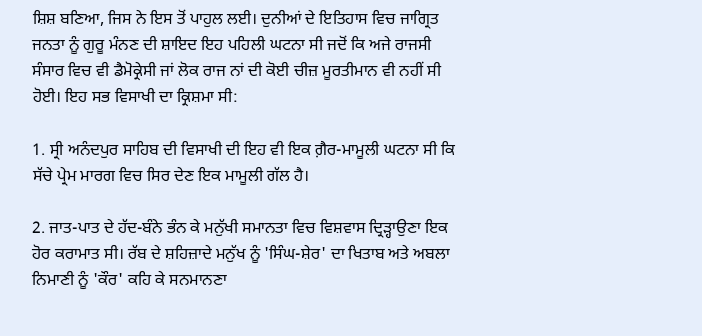ਸ਼ਿਸ਼ ਬਣਿਆ, ਜਿਸ ਨੇ ਇਸ ਤੋਂ ਪਾਹੁਲ ਲਈ। ਦੁਨੀਆਂ ਦੇ ਇਤਿਹਾਸ ਵਿਚ ਜਾਗ੍ਰਿਤ ਜਨਤਾ ਨੂੰ ਗੁਰੂ ਮੰਨਣ ਦੀ ਸ਼ਾਇਦ ਇਹ ਪਹਿਲੀ ਘਟਨਾ ਸੀ ਜਦੋਂ ਕਿ ਅਜੇ ਰਾਜਸੀ ਸੰਸਾਰ ਵਿਚ ਵੀ ਡੈਮੋਕ੍ਰੇਸੀ ਜਾਂ ਲੋਕ ਰਾਜ ਨਾਂ ਦੀ ਕੋਈ ਚੀਜ਼ ਮੂਰਤੀਮਾਨ ਵੀ ਨਹੀਂ ਸੀ ਹੋਈ। ਇਹ ਸਭ ਵਿਸਾਖੀ ਦਾ ਕ੍ਰਿਸ਼ਮਾ ਸੀ:

1. ਸ੍ਰੀ ਅਨੰਦਪੁਰ ਸਾਹਿਬ ਦੀ ਵਿਸਾਖੀ ਦੀ ਇਹ ਵੀ ਇਕ ਗ਼ੈਰ-ਮਾਮੂਲੀ ਘਟਨਾ ਸੀ ਕਿ ਸੱਚੇ ਪ੍ਰੇਮ ਮਾਰਗ ਵਿਚ ਸਿਰ ਦੇਣ ਇਕ ਮਾਮੂਲੀ ਗੱਲ ਹੈ।

2. ਜਾਤ-ਪਾਤ ਦੇ ਹੱਦ-ਬੰਨੇ ਭੰਨ ਕੇ ਮਨੁੱਖੀ ਸਮਾਨਤਾ ਵਿਚ ਵਿਸ਼ਵਾਸ ਦ੍ਰਿੜ੍ਹਾਉਣਾ ਇਕ ਹੋਰ ਕਰਾਮਾਤ ਸੀ। ਰੱਬ ਦੇ ਸ਼ਹਿਜ਼ਾਦੇ ਮਨੁੱਖ ਨੂੰ 'ਸਿੰਘ-ਸ਼ੇਰ' ਦਾ ਖਿਤਾਬ ਅਤੇ ਅਬਲਾ ਨਿਮਾਣੀ ਨੂੰ 'ਕੌਰ' ਕਹਿ ਕੇ ਸਨਮਾਨਣਾ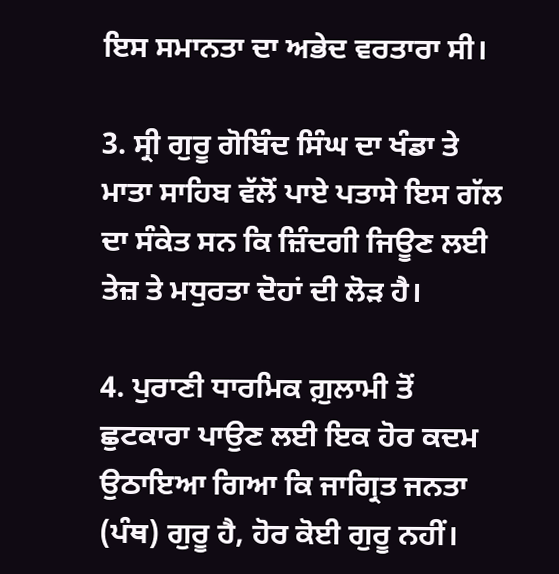ਇਸ ਸਮਾਨਤਾ ਦਾ ਅਭੇਦ ਵਰਤਾਰਾ ਸੀ।

3. ਸ੍ਰੀ ਗੁਰੂ ਗੋਬਿੰਦ ਸਿੰਘ ਦਾ ਖੰਡਾ ਤੇ ਮਾਤਾ ਸਾਹਿਬ ਵੱਲੋਂ ਪਾਏ ਪਤਾਸੇ ਇਸ ਗੱਲ ਦਾ ਸੰਕੇਤ ਸਨ ਕਿ ਜ਼ਿੰਦਗੀ ਜਿਊਣ ਲਈ ਤੇਜ਼ ਤੇ ਮਧੁਰਤਾ ਦੋਹਾਂ ਦੀ ਲੋੜ ਹੈ।

4. ਪੁਰਾਣੀ ਧਾਰਮਿਕ ਗ਼ੁਲਾਮੀ ਤੋਂ ਛੁਟਕਾਰਾ ਪਾਉਣ ਲਈ ਇਕ ਹੋਰ ਕਦਮ ਉਠਾਇਆ ਗਿਆ ਕਿ ਜਾਗ੍ਰਿਤ ਜਨਤਾ (ਪੰਥ) ਗੁਰੂ ਹੈ, ਹੋਰ ਕੋਈ ਗੁਰੂ ਨਹੀਂ।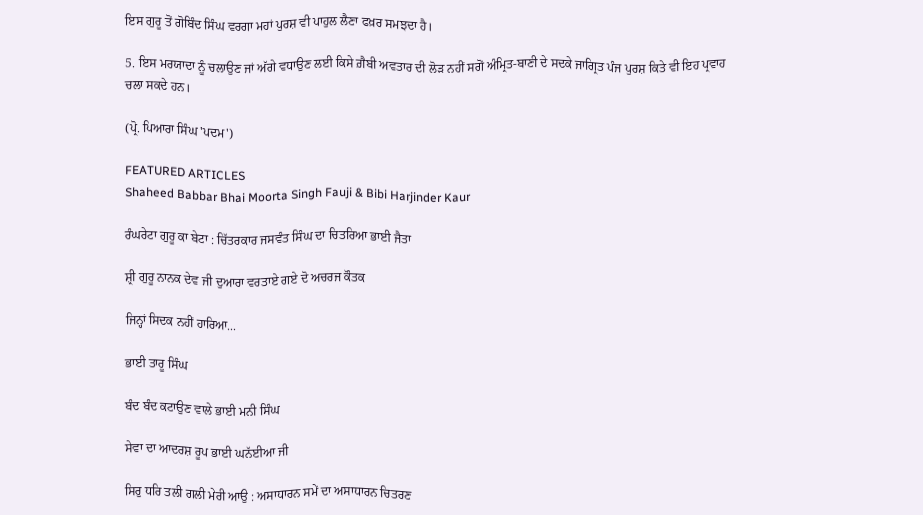ਇਸ ਗੁਰੂ ਤੋਂ ਗੋਬਿੰਦ ਸਿੰਘ ਵਰਗਾ ਮਹਾਂ ਪੁਰਸ਼ ਵੀ ਪਾਹੁਲ ਲੈਣਾ ਫਖ਼ਰ ਸਮਝਦਾ ਹੈ।

5. ਇਸ ਮਰਯਾਦਾ ਨੂੰ ਚਲਾਉਣ ਜਾਂ ਅੱਗੇ ਵਧਾਉਣ ਲਈ ਕਿਸੇ ਗ਼ੈਬੀ ਅਵਤਾਰ ਦੀ ਲੋੜ ਨਹੀਂ ਸਗੋਂ ਅੰਮ੍ਰਿਤ-ਬਾਣੀ ਦੇ ਸਦਕੇ ਜਾਗ੍ਰਿਤ ਪੰਜ ਪੁਰਸ਼ ਕਿਤੇ ਵੀ ਇਹ ਪ੍ਰਵਾਹ ਚਲਾ ਸਕਦੇ ਹਨ।

(ਪ੍ਰੋ. ਪਿਆਰਾ ਸਿੰਘ 'ਪਦਮ')

FEATURED ARTICLES
Shaheed Babbar Bhai Moorta Singh Fauji & Bibi Harjinder Kaur

ਰੰਘਰੇਟਾ ਗੁਰੂ ਕਾ ਬੇਟਾ : ਚਿੱਤਰਕਾਰ ਜਸਵੰਤ ਸਿੰਘ ਦਾ ਚਿਤਰਿਆ ਭਾਈ ਜੈਤਾ

ਸ਼੍ਰੀ ਗੁਰੂ ਨਾਨਕ ਦੇਵ ਜੀ ਦੁਆਰਾ ਵਰਤਾਏ ਗਏ ਦੋ ਅਚਰਜ ਕੌਤਕ

ਜਿਨ੍ਹਾਂ ਸਿਦਕ ਨਹੀਂ ਹਾਰਿਆ...

ਭਾਈ ਤਾਰੂ ਸਿੰਘ

ਬੰਦ ਬੰਦ ਕਟਾਉਣ ਵਾਲੇ ਭਾਈ ਮਨੀ ਸਿੰਘ

ਸੇਵਾ ਦਾ ਆਦਰਸ਼ ਰੂਪ ਭਾਈ ਘਨੱਈਆ ਜੀ

ਸਿਰੁ ਧਰਿ ਤਲੀ ਗਲੀ ਮੇਰੀ ਆਉ : ਅਸਾਧਾਰਨ ਸਮੇਂ ਦਾ ਅਸਾਧਾਰਨ ਚਿਤਰਣ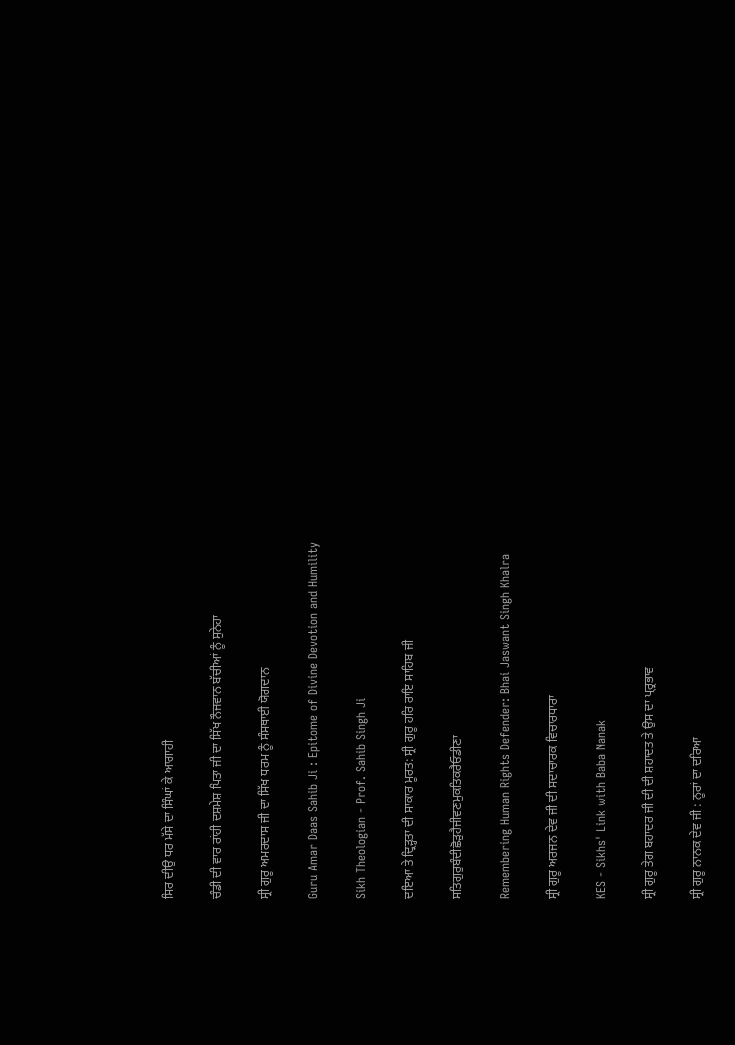ਸਿਰ ਦੀਉ ਧਰ ਮੱਸੇ ਦਾ ਸਿੰਘਾਂ ਕੇ ਆਗਾਹੀ

ਚੰਡੀ ਦੀ ਵਾਰ ਰਾਂਹੀ ਦਸ਼ਮੇਸ਼ ਪਿਤਾ ਜੀ ਦਾ ਸਿੱਖ ਨੌਜਵਾਨ ਬੱਚੀਆਂ ਨੂੰ ਸੁਨੇਹਾ

ਸ੍ਰੀ ਗੁਰੂ ਅਮਰਦਾਸ ਜੀ ਦਾ ਸਿੱਖ ਧਰਮ ਨੂੰ ਸੰਸਥਾਈ ਯੋਗਦਾਨ

Guru Amar Daas Sahib Ji : Epitome of Divine Devotion and Humility

Sikh Theologian - Prof. Sahib Singh Ji

ਦਇਆ ਤੇ ਦ੍ਰਿੜ੍ਹਤਾ ਦੀ ਸਾਕਾਰ ਮੂਰਤ: ਸ੍ਰੀ ਗੁਰੂ ਹਰਿ ਰਾਇ ਸਾਹਿਬ ਜੀ

ਸਤਿਗੁਰੁਬੰਦੀਛੋੜੁਹੈਜੀਵਣਮੁਕਤਿਕਰੈਓਡੀਣਾ

Remembering Human Rights Defender: Bhai Jaswant Singh Khalra

ਸ੍ਰੀ ਗੁਰੂ ਅਰਜਨ ਦੇਵ ਜੀ ਦੀ ਸਦਾਚਾਰਕ ਵਿਚਾਰਧਾਰਾ

KES - Sikhs' Link with Baba Nanak

ਸ੍ਰੀ ਗੁਰੂ ਤੇਗ ਬਹਾਦਰ ਜੀ ਦੀ ਦੀ ਸ਼ਹਾਦਤ ਤੇ ਉਸ ਦਾ ਪ੍ਰ੍ਰਭਾਵ

ਸ੍ਰੀ ਗੁਰੂ ਨਾਨਕ ਦੇਵ ਜੀ : ਨੂਰਾਂ ਦਾ ਦਰਿਆ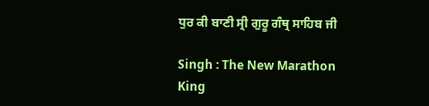ਧੁਰ ਕੀ ਬਾਣੀ ਸ੍ਰੀ ਗੁਰੂ ਗੰਥ੍ਰ ਸਾਹਿਬ ਜੀ

Singh : The New Marathon King